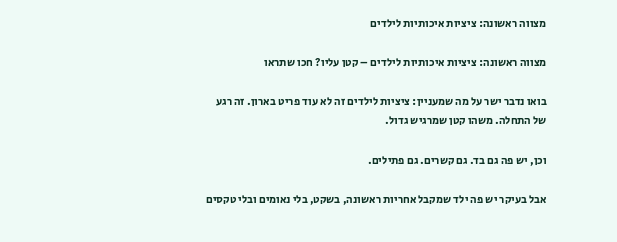מצווה ראשונה: ציציות איכותיות לילדים

מצווה ראשונה: ציציות איכותיות לילדים – קטן עליו? חכו שתראו

בואו נדבר ישר על מה שמעניין: ציציות לילדים זה לא עוד פריט בארון. זה רגע של התחלה. משהו קטן שמרגיש גדול.

וכן, יש פה גם בד. גם קשרים. גם פתילים.

אבל בעיקר יש פה ילד שמקבל אחריות ראשונה, בשקט, בלי נאומים ובלי טקסים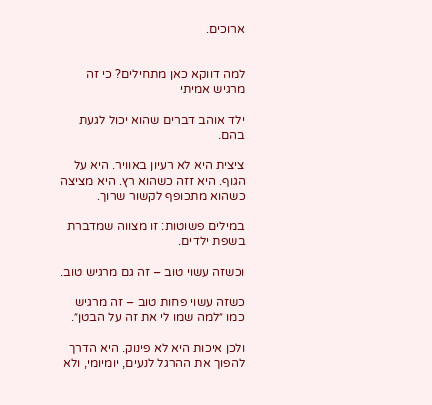ארוכים.


למה דווקא כאן מתחילים? כי זה מרגיש אמיתי

ילד אוהב דברים שהוא יכול לגעת בהם.

ציצית היא לא רעיון באוויר. היא על הגוף. היא זזה כשהוא רץ. היא מציצה כשהוא מתכופף לקשור שרוך.

במילים פשוטות: זו מצווה שמדברת בשפת ילדים.

וכשזה עשוי טוב – זה גם מרגיש טוב.

כשזה עשוי פחות טוב – זה מרגיש כמו ״למה שמו לי את זה על הבטן״.

ולכן איכות היא לא פינוק. היא הדרך להפוך את ההרגל לנעים, יומיומי, ולא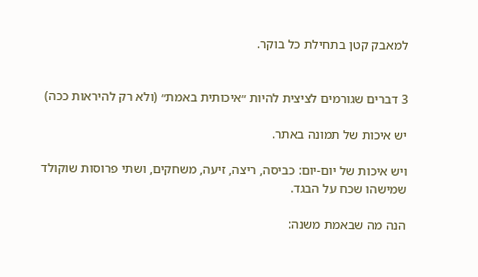למאבק קטן בתחילת כל בוקר.


3 דברים שגורמים לציצית להיות ״איכותית באמת״ (ולא רק להיראות ככה)

יש איכות של תמונה באתר.

ויש איכות של יום-יום: כביסה, ריצה, זיעה, משחקים, ושתי פרוסות שוקולד שמישהו שכח על הבגד.

הנה מה שבאמת משנה: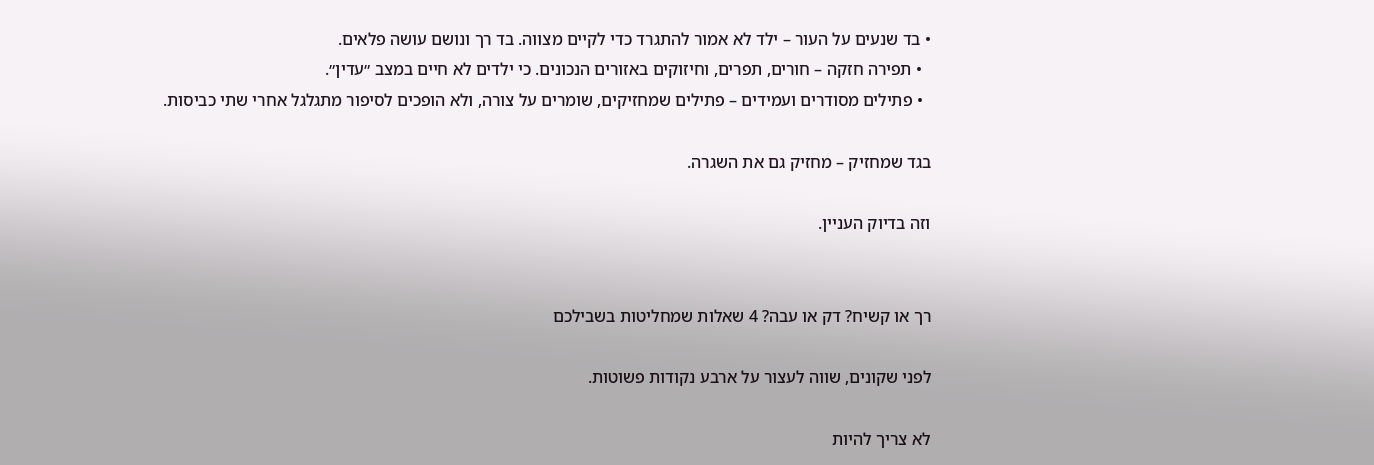• בד שנעים על העור – ילד לא אמור להתגרד כדי לקיים מצווה. בד רך ונושם עושה פלאים.
  • תפירה חזקה – חורים, תפרים, וחיזוקים באזורים הנכונים. כי ילדים לא חיים במצב ״עדין״.
  • פתילים מסודרים ועמידים – פתילים שמחזיקים, שומרים על צורה, ולא הופכים לסיפור מתגלגל אחרי שתי כביסות.

בגד שמחזיק – מחזיק גם את השגרה.

וזה בדיוק העניין.


רך או קשיח? דק או עבה? 4 שאלות שמחליטות בשבילכם

לפני שקונים, שווה לעצור על ארבע נקודות פשוטות.

לא צריך להיות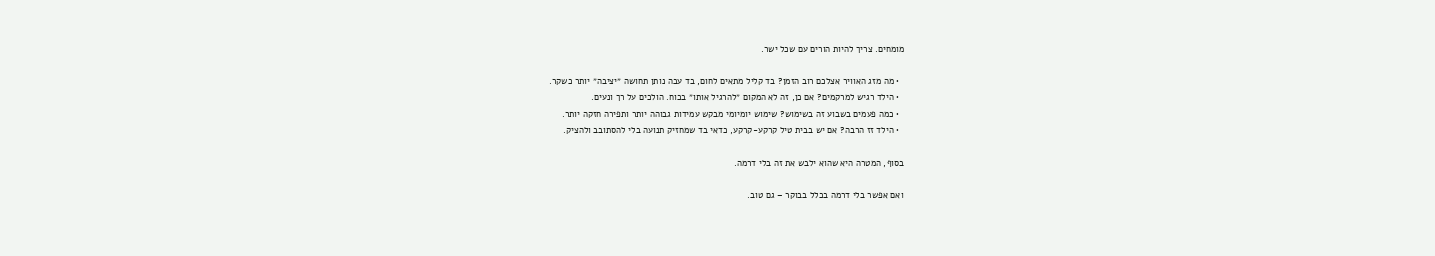מומחים. צריך להיות הורים עם שכל ישר.

  • מה מזג האוויר אצלכם רוב הזמן? בד קליל מתאים לחום, בד עבה נותן תחושה ״יציבה״ יותר כשקר.
  • הילד רגיש למרקמים? אם כן, זה לא המקום ״להרגיל אותו״ בכוח. הולכים על רך ונעים.
  • כמה פעמים בשבוע זה בשימוש? שימוש יומיומי מבקש עמידות גבוהה יותר ותפירה חזקה יותר.
  • הילד זז הרבה? אם יש בבית טיל קרקע-קרקע, כדאי בד שמחזיק תנועה בלי להסתובב ולהציק.

בסוף, המטרה היא שהוא ילבש את זה בלי דרמה.

ואם אפשר בלי דרמה בכלל בבוקר – גם טוב.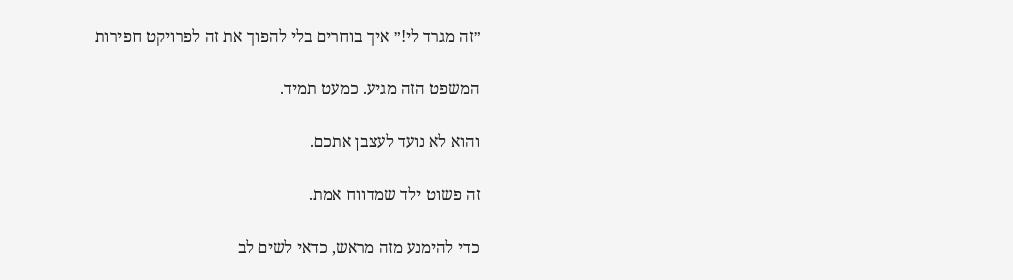״זה מגרד לי!״ איך בוחרים בלי להפוך את זה לפרויקט חפירות

המשפט הזה מגיע. כמעט תמיד.

והוא לא נועד לעצבן אתכם.

זה פשוט ילד שמדווח אמת.

כדי להימנע מזה מראש, כדאי לשים לב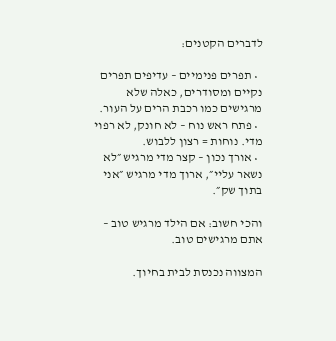לדברים הקטנים:

  • תפרים פנימיים – עדיפים תפרים נקיים ומסודרים, כאלה שלא מרגישים כמו רכבת הרים על העור.
  • פתח ראש נוח – לא חונק, לא רפוי מדי. נוחות = רצון ללבוש.
  • אורך נכון – קצר מדי מרגיש ״לא נשאר עליי״, ארוך מדי מרגיש ״אני בתוך שק״.

והכי חשוב: אם הילד מרגיש טוב – אתם מרגישים טוב.

המצווה נכנסת לבית בחיוך.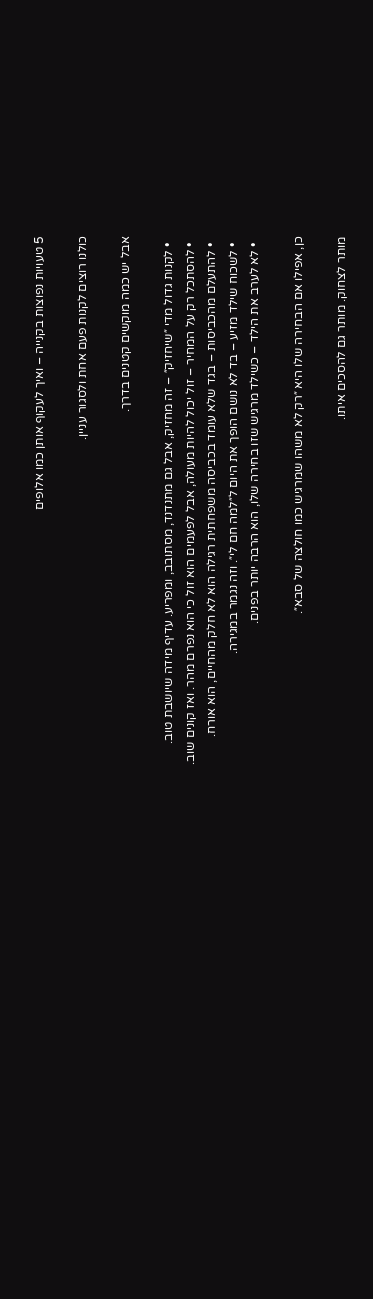5 טעויות נפוצות בקנייה – ואיך לעקוף אותן כמו אלופים

כולנו רוצים לקנות פעם אחת ולסגור עניין.

אבל יש כמה מוקשים קטנים בדרך.

  • לקנות גדול מדי ״שיחזיק״ – זה מחזיק, אבל גם מתנדנד, מסתובב, ומפריע. עדיף מידה שיושבת טוב.
  • להסתכל רק על המחיר – זול יכול להיות מעולה, אבל לפעמים הוא זול כי הוא נפרם מהר. ואז קונים שוב.
  • להתעלם מהכביסות – בגד שלא עומד בכביסה משפחתית רגילה הוא לא חלק מהחיים, הוא אורח.
  • לשכוח שילד מזיע – בד לא נושם הופך את היום ל״למה חם לי״. וזה נגמר במגירה.
  • לא לערב את הילד – כשילד מרגיש שזו בחירה שלו, הוא הרבה יותר בפנים.

כן, אפילו אם הבחירה שלו היא ״רק לא משהו שמרגיש כמו חולצה של סבא״.

מותר לצחוק. מותר גם להסכים איתו.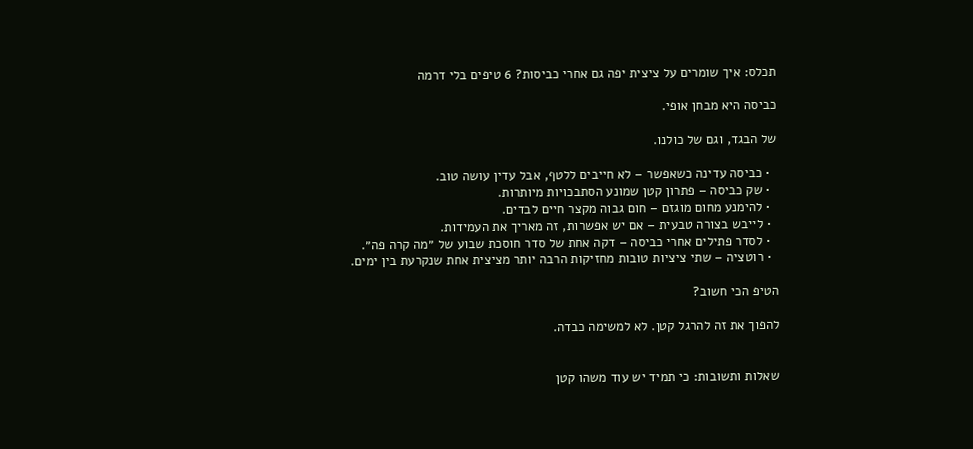תכלס: איך שומרים על ציצית יפה גם אחרי כביסות? 6 טיפים בלי דרמה

כביסה היא מבחן אופי.

של הבגד, וגם של כולנו.

  • כביסה עדינה כשאפשר – לא חייבים ללטף, אבל עדין עושה טוב.
  • שק כביסה – פתרון קטן שמונע הסתבכויות מיותרות.
  • להימנע מחום מוגזם – חום גבוה מקצר חיים לבדים.
  • לייבש בצורה טבעית – אם יש אפשרות, זה מאריך את העמידות.
  • לסדר פתילים אחרי כביסה – דקה אחת של סדר חוסכת שבוע של ״מה קרה פה״.
  • רוטציה – שתי ציציות טובות מחזיקות הרבה יותר מציצית אחת שנקרעת בין ימים.

הטיפ הכי חשוב?

להפוך את זה להרגל קטן. לא למשימה כבדה.


שאלות ותשובות: כי תמיד יש עוד משהו קטן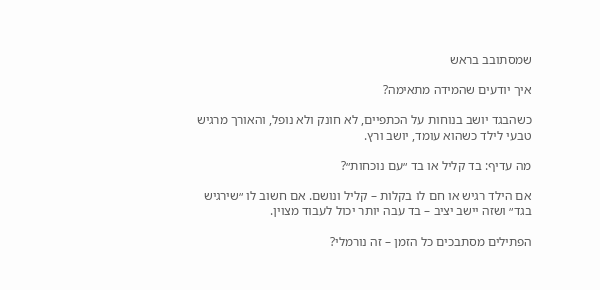שמסתובב בראש

איך יודעים שהמידה מתאימה?

כשהבגד יושב בנוחות על הכתפיים, לא חונק ולא נופל, והאורך מרגיש טבעי לילד כשהוא עומד, יושב ורץ.

מה עדיף: בד קליל או בד ״עם נוכחות״?

אם הילד רגיש או חם לו בקלות – קליל ונושם. אם חשוב לו ״שירגיש בגד״ ושזה יישב יציב – בד עבה יותר יכול לעבוד מצוין.

הפתילים מסתבכים כל הזמן – זה נורמלי?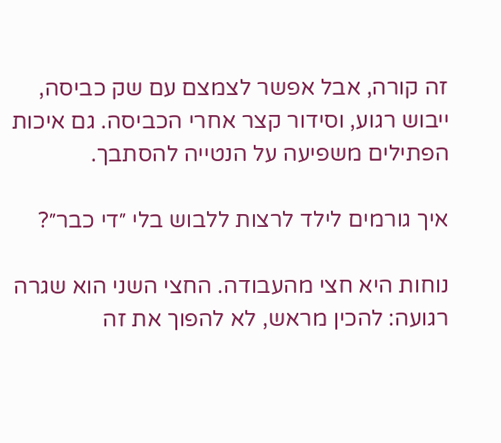זה קורה, אבל אפשר לצמצם עם שק כביסה, ייבוש רגוע, וסידור קצר אחרי הכביסה. גם איכות הפתילים משפיעה על הנטייה להסתבך.

איך גורמים לילד לרצות ללבוש בלי ״די כבר״?

נוחות היא חצי מהעבודה. החצי השני הוא שגרה רגועה: להכין מראש, לא להפוך את זה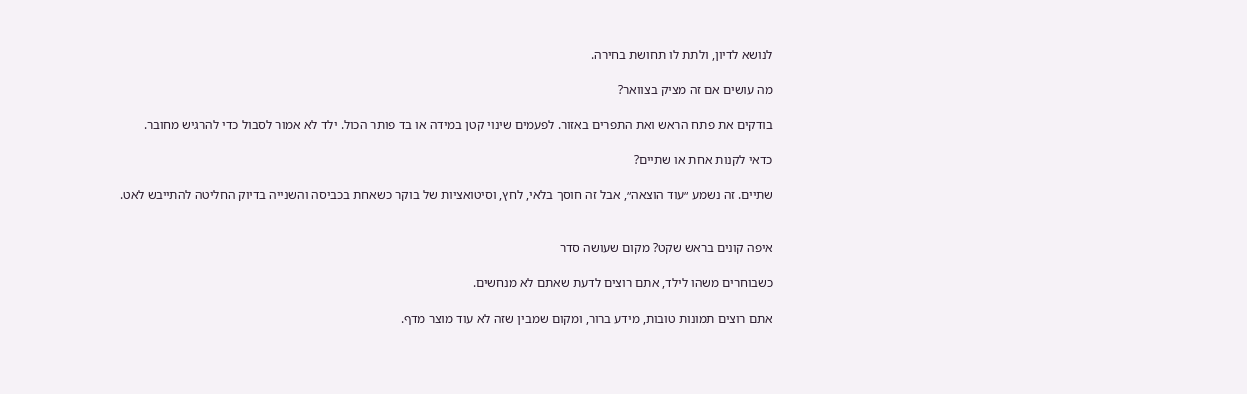לנושא לדיון, ולתת לו תחושת בחירה.

מה עושים אם זה מציק בצוואר?

בודקים את פתח הראש ואת התפרים באזור. לפעמים שינוי קטן במידה או בד פותר הכול. ילד לא אמור לסבול כדי להרגיש מחובר.

כדאי לקנות אחת או שתיים?

שתיים. זה נשמע ״עוד הוצאה״, אבל זה חוסך בלאי, לחץ, וסיטואציות של בוקר כשאחת בכביסה והשנייה בדיוק החליטה להתייבש לאט.


איפה קונים בראש שקט? מקום שעושה סדר

כשבוחרים משהו לילד, אתם רוצים לדעת שאתם לא מנחשים.

אתם רוצים תמונות טובות, מידע ברור, ומקום שמבין שזה לא עוד מוצר מדף.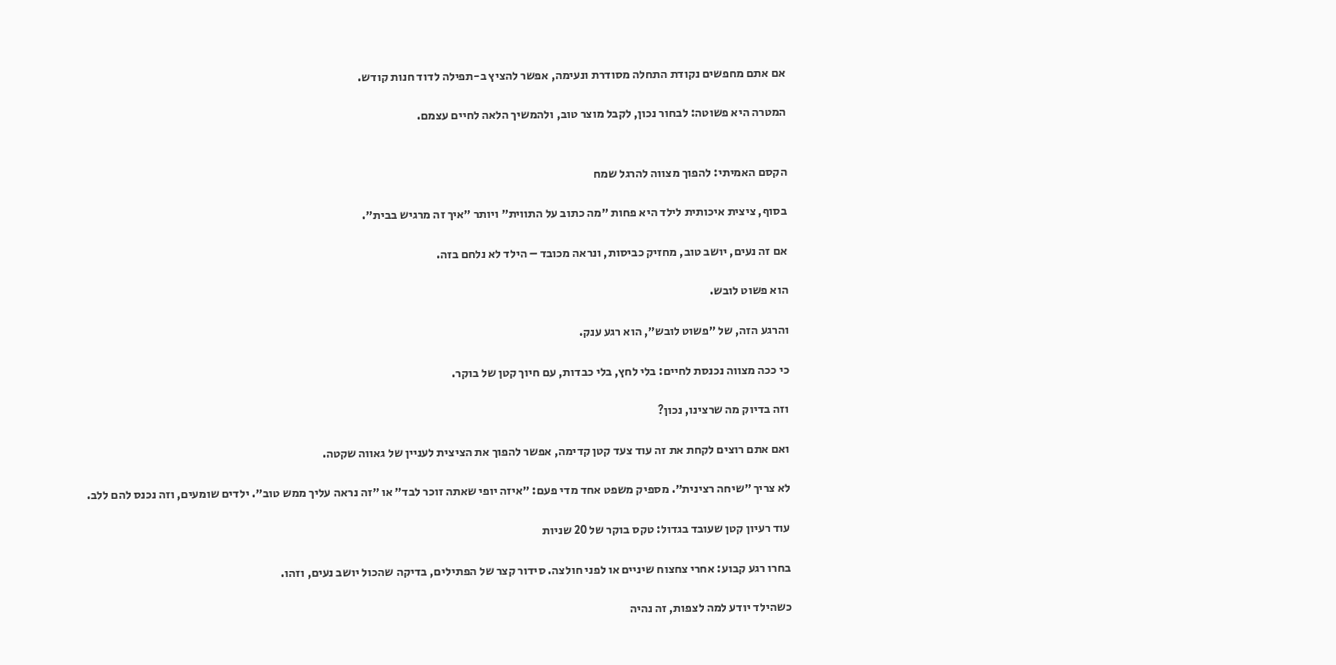אם אתם מחפשים נקודת התחלה מסודרת ונעימה, אפשר להציץ ב-תפילה לדוד חנות קודש.

המטרה היא פשוטה: לבחור נכון, לקבל מוצר טוב, ולהמשיך הלאה לחיים עצמם.


הקסם האמיתי: להפוך מצווה להרגל שמח

בסוף, ציצית איכותית לילד היא פחות ״מה כתוב על התווית״ ויותר ״איך זה מרגיש בבית״.

אם זה נעים, יושב טוב, מחזיק כביסות, ונראה מכובד – הילד לא נלחם בזה.

הוא פשוט לובש.

והרגע הזה, של ״פשוט לובש״, הוא רגע ענק.

כי ככה מצווה נכנסת לחיים: בלי לחץ, בלי כבדות, עם חיוך קטן של בוקר.

וזה בדיוק מה שרצינו, נכון?

ואם אתם רוצים לקחת את זה עוד צעד קטן קדימה, אפשר להפוך את הציצית לעניין של גאווה שקטה.

לא צריך ״שיחה רצינית״. מספיק משפט אחד מדי פעם: ״איזה יופי שאתה זוכר לבד״ או ״זה נראה עליך ממש טוב״. ילדים שומעים, וזה נכנס להם ללב.

עוד רעיון קטן שעובד בגדול: טקס בוקר של 20 שניות

בחרו רגע קבוע: אחרי צחצוח שיניים או לפני חולצה. סידור קצר של הפתילים, בדיקה שהכול יושב נעים, וזהו.

כשהילד יודע למה לצפות, זה נהיה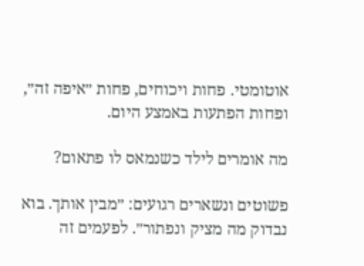אוטומטי. פחות ויכוחים, פחות ״איפה זה״, ופחות הפתעות באמצע היום.

מה אומרים לילד כשנמאס לו פתאום?

פשוטים ונשארים רגועים: ״מבין אותך. בוא נבדוק מה מציק ונפתור״. לפעמים זה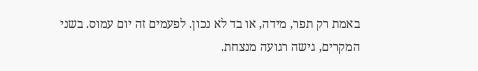באמת רק תפר, מידה, או בד לא נכון. לפעמים זה יום עמוס. בשני המקרים, גישה רגועה מנצחת.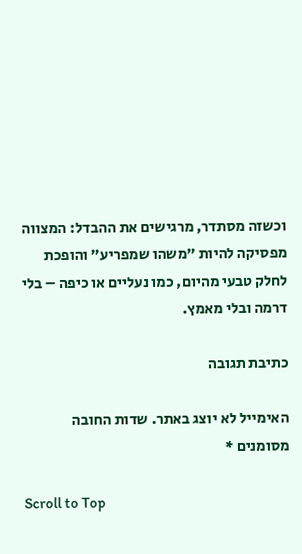וכשזה מסתדר, מרגישים את ההבדל: המצווה מפסיקה להיות ״משהו שמפריע״ והופכת לחלק טבעי מהיום, כמו נעליים או כיפה – בלי דרמה ובלי מאמץ.

כתיבת תגובה

האימייל לא יוצג באתר. שדות החובה מסומנים *

Scroll to Top